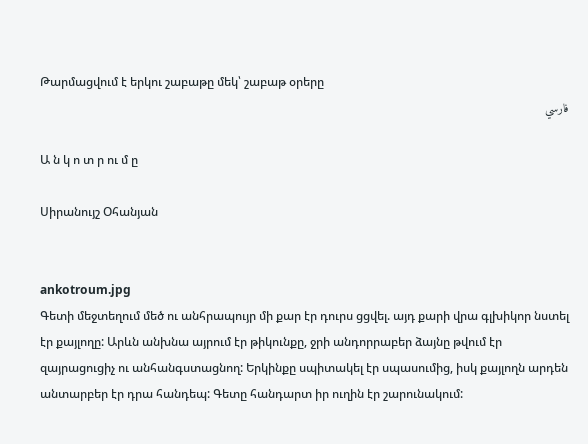Թարմացվում է երկու շաբաթը մեկ՝ շաբաթ օրերը
فارسي

Ա ն կ ո տ ր ու մ ը

Սիրանույշ Օհանյան


ankotroum.jpg
Գետի մեջտեղում մեծ ու անհրապույր մի քար էր դուրս ցցվել. այդ քարի վրա գլխիկոր նստել էր քայլողը: Արևն անխնա այրում էր թիկունքը, ջրի անդորրաբեր ձայնը թվում էր զայրացուցիչ ու անհանգստացնող: Երկինքը սպիտակել էր սպասումից, իսկ քայլողն արդեն անտարբեր էր դրա հանդեպ: Գետը հանդարտ իր ուղին էր շարունակում: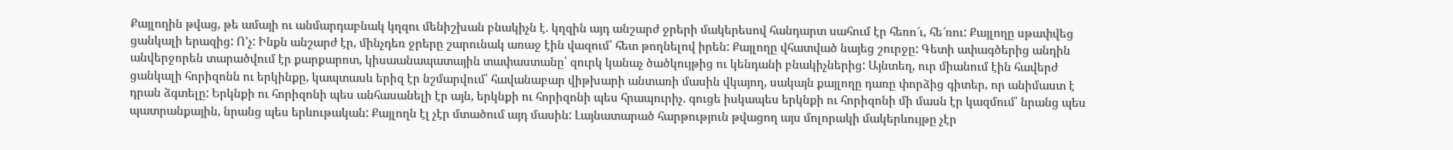Քայլողին թվաց, թե ամայի ու անմարդաբնակ կղզու մենիշխան բնակիչն է. կղզին այդ անշարժ ջրերի մակերեսով հանդարտ սահում էր հեռո՜ւ, հե՜ռու: Քայլողը սթափվեց ցանկալի երազից: Ո'չ: Ինքն անշարժ էր, մինչդեռ ջրերը շարունակ առաջ էին վազում՝ հետ թողնելով իրեն: Քայլողը վհատված նայեց շուրջը: Գետի ափագծերից անդին անվերջորեն տարածվում էր քարքարոտ, կիսաանապատային տափաստանը՝ զուրկ կանաչ ծածկույթից ու կենդանի բնակիչներից: Այնտեղ, ուր միանում էին հավերժ ցանկալի հորիզոնն ու երկինքը, կապտասև երիզ էր նշմարվում՝ հավանաբար վիթխարի անտառի մասին վկայող, սակայն քայլողը դառը փորձից գիտեր, որ անիմաստ է դրան ձգտելը: Երկնքի ու հորիզոնի պես անհասանելի էր այն, երկնքի ու հորիզոնի պես հրապուրիչ. գուցե իսկապես երկնքի ու հորիզոնի մի մասն էր կազմում՝ նրանց պես պատրանքային, նրանց պես երևութական: Քայլողն էլ չէր մտածում այդ մասին: Լայնատարած հարթություն թվացող այս մոլորակի մակերևույթը չէր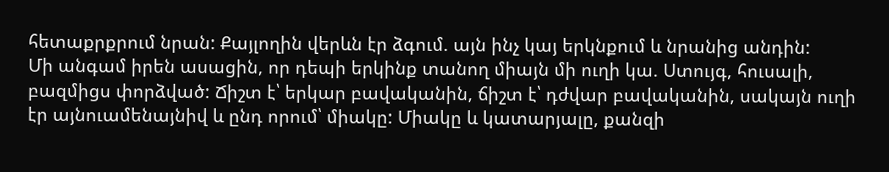հետաքրքրում նրան: Քայլողին վերևն էր ձգում. այն ինչ կայ երկնքում և նրանից անդին:
Մի անգամ իրեն ասացին, որ դեպի երկինք տանող միայն մի ուղի կա. Ստույգ, հուսալի, բազմիցս փորձված: Ճիշտ է՝ երկար բավականին, ճիշտ է՝ դժվար բավականին, սակայն ուղի էր այնուամենայնիվ և ընդ որում՝ միակը: Միակը և կատարյալը, քանզի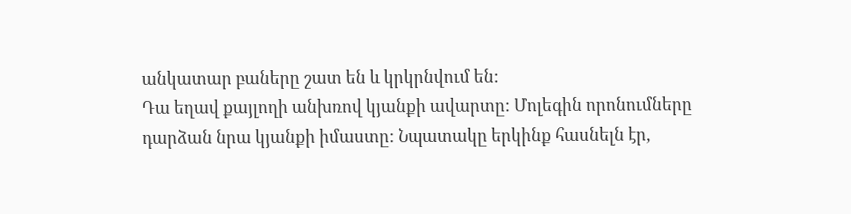անկատար բաները շատ են և կրկրնվում են:
Դա եղավ քայլողի անխռով կյանքի ավարտը: Մոլեգին որոնումները դարձան նրա կյանքի իմաստը: Նպատակը երկինք հասնելն էր,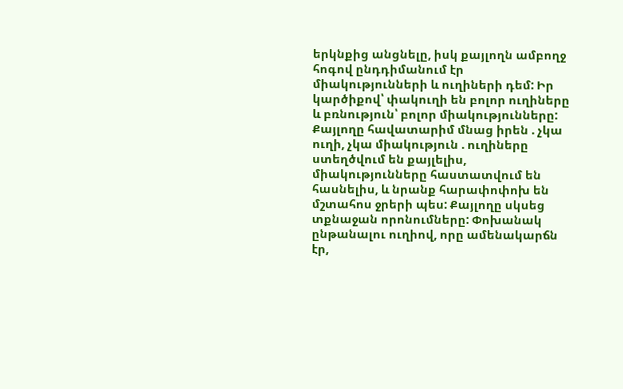երկնքից անցնելը, իսկ քայլողն ամբողջ հոգով ընդդիմանում էր միակությունների և ուղիների դեմ: Իր կարծիքով՝ փակուղի են բոլոր ուղիները և բռնություն՝ բոլոր միակությունները: Քայլողը հավատարիմ մնաց իրեն . չկա ուղի, չկա միակություն . ուղիները ստեղծվում են քայլելիս, միակությունները հաստատվում են հասնելիս, և նրանք հարափոփոխ են մշտահոս ջրերի պես: Քայլողը սկսեց տքնաջան որոնումները: Փոխանակ ընթանալու ուղիով, որը ամենակարճն էր,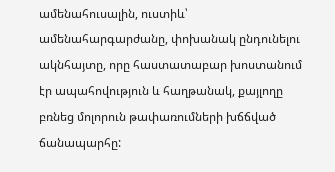ամենահուսալին, ուստիև՝ ամենահարգարժանը, փոխանակ ընդունելու ակնհայտը, որը հաստատաբար խոստանում էր ապահովություն և հաղթանակ, քայլողը բռնեց մոլորուն թափառումների խճճված ճանապարհը: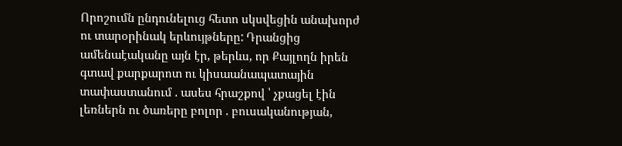Որոշումն ընդունելուց հետո սկսվեցին անախորժ ու տարօրինակ երևույթները: Դրանցից ամենաէականը այն էր, թերևս, որ Քայլողն իրեն գտավ քարքարոտ ու կիսաանապատային տափաստանում . ասես հրաշքով ՝ չքացել էին լեռներն ու ծառերը բոլոր . բուսականության,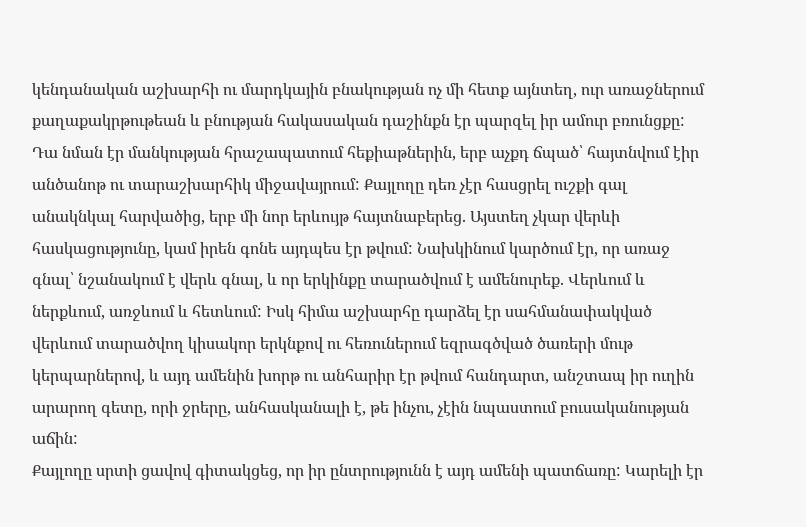կենդանական աշխարհի ու մարդկային բնակության ոչ մի հետք այնտեղ, ուր առաջներում քաղաքակրթութեան և բնության հակասական դաշինքն էր պարզել իր ամուր բռունցքը: Դա նման էր մանկության հրաշապատում հեքիաթներին, երբ աչքդ ճպած՝ հայտնվում էիր անծանոթ ու տարաշխարհիկ միջավայրում: Քայլողը դեռ չէր հասցրել ուշքի գալ անակնկալ հարվածից, երբ մի նոր երևույթ հայտնաբերեց. Այստեղ չկար վերևի հասկացությունը, կամ իրեն գոնե այդպես էր թվում: Նախկինում կարծում էր, որ առաջ գնալ՝ նշանակում է վերև գնալ, և որ երկինքը տարածվում է ամենուրեք. Վերևում և ներքևում, առջևում և հետևում: Իսկ հիմա աշխարհը դարձել էր սահմանափակված վերևում տարածվող կիսակոր երկնքով ու հեռուներում եզրագծված ծառերի մութ կերպարներով, և այդ ամենին խորթ ու անհարիր էր թվում հանդարտ, անշտապ իր ուղին արարող գետը, որի ջրերը, անհասկանալի է, թե ինչու, չէին նպաստում բուսականության աճին:
Քայլողը սրտի ցավով գիտակցեց, որ իր ընտրությունն է այդ ամենի պատճառը: Կարելի էր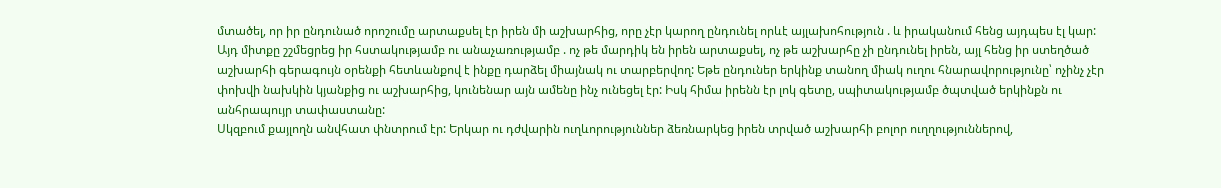մտածել, որ իր ընդունած որոշումը արտաքսել էր իրեն մի աշխարհից, որը չէր կարող ընդունել որևէ այլախոհություն . և իրականում հենց այդպես էլ կար: Այդ միտքը շշմեցրեց իր հստակությամբ ու անաչառությամբ . ոչ թե մարդիկ են իրեն արտաքսել, ոչ թե աշխարհը չի ընդունել իրեն, այլ հենց իր ստեղծած աշխարհի գերագույն օրենքի հետևանքով է ինքը դարձել միայնակ ու տարբերվող: Եթե ընդուներ երկինք տանող միակ ուղու հնարավորությունը՝ ոչինչ չէր փոխվի նախկին կյանքից ու աշխարհից, կունենար այն ամենը ինչ ունեցել էր: Իսկ հիմա իրենն էր լոկ գետը, սպիտակությամբ ծպտված երկինքն ու անհրապույր տափաստանը:
Սկզբում քայլողն անվհատ փնտրում էր: Երկար ու դժվարին ուղևորություններ ձեռնարկեց իրեն տրված աշխարհի բոլոր ուղղություններով,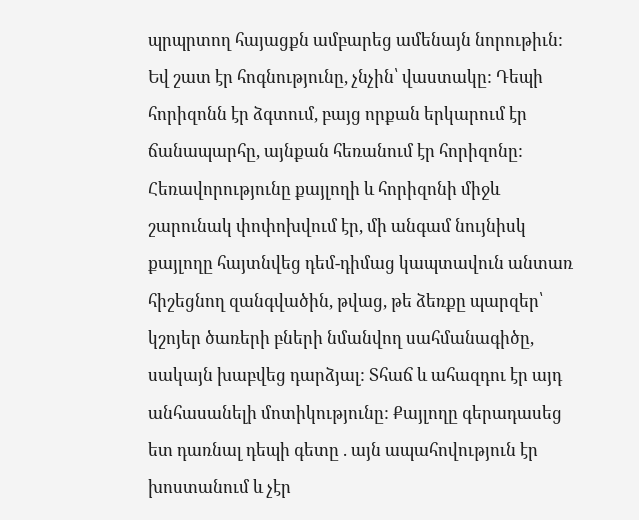պրպրտող հայացքն ամբարեց ամենայն նորութիւն: Եվ շատ էր հոգնությունը, չնչին՝ վաստակը: Դեպի հորիզոնն էր ձգտում, բայց որքան երկարում էր ճանապարհը, այնքան հեռանում էր հորիզոնը: Հեռավորությունը քայլողի և հորիզոնի միջև շարունակ փոփոխվում էր, մի անգամ նույնիսկ քայլողը հայտնվեց դեմ-դիմաց կապտավուն անտառ հիշեցնող զանգվածին, թվաց, թե ձեռքը պարզեր՝ կշոյեր ծառերի բների նմանվող սահմանագիծը, սակայն խաբվեց դարձյալ: Տհաճ և ահազդու էր այդ անհասանելի մոտիկությունը: Քայլողը գերադասեց ետ դառնալ դեպի գետը . այն ապահովություն էր խոստանում և չէր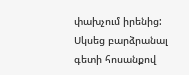փախչում իրենից: Սկսեց բարձրանալ գետի հոսանքով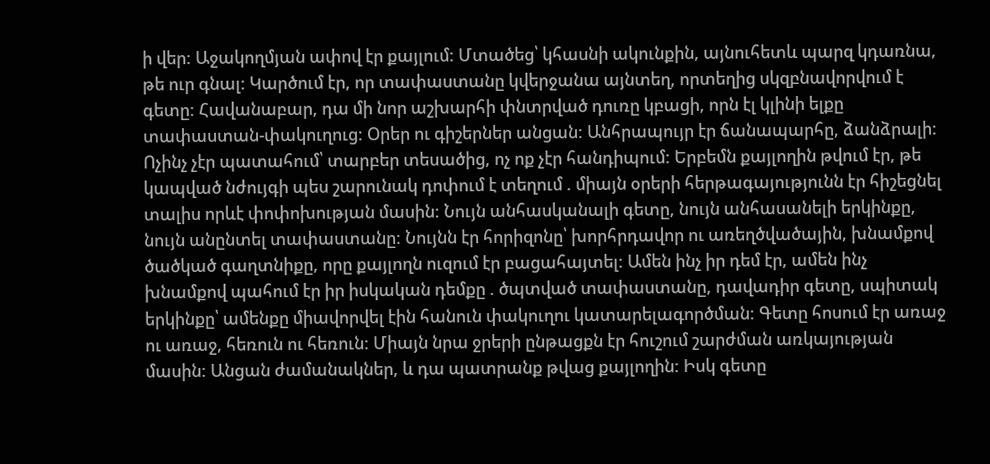ի վեր: Աջակողմյան ափով էր քայլում: Մտածեց՝ կհասնի ակունքին, այնուհետև պարզ կդառնա, թե ուր գնալ: Կարծում էր, որ տափաստանը կվերջանա այնտեղ, որտեղից սկզբնավորվում է գետը: Հավանաբար, դա մի նոր աշխարհի փնտրված դուռը կբացի, որն էլ կլինի ելքը տափաստան-փակուղուց: Օրեր ու գիշերներ անցան: Անհրապույր էր ճանապարհը, ձանձրալի: Ոչինչ չէր պատահում՝ տարբեր տեսածից, ոչ ոք չէր հանդիպում: Երբեմն քայլողին թվում էր, թե կապված նժույգի պես շարունակ դոփում է տեղում . միայն օրերի հերթագայությունն էր հիշեցնել տալիս որևէ փոփոխության մասին: Նույն անհասկանալի գետը, նույն անհասանելի երկինքը, նույն անընտել տափաստանը: Նույնն էր հորիզոնը՝ խորհրդավոր ու առեղծվածային, խնամքով ծածկած գաղտնիքը, որը քայլողն ուզում էր բացահայտել: Ամեն ինչ իր դեմ էր, ամեն ինչ խնամքով պահում էր իր իսկական դեմքը . ծպտված տափաստանը, դավադիր գետը, սպիտակ երկինքը՝ ամենքը միավորվել էին հանուն փակուղու կատարելագործման: Գետը հոսում էր առաջ ու առաջ, հեռուն ու հեռուն: Միայն նրա ջրերի ընթացքն էր հուշում շարժման առկայության մասին: Անցան ժամանակներ, և դա պատրանք թվաց քայլողին: Իսկ գետը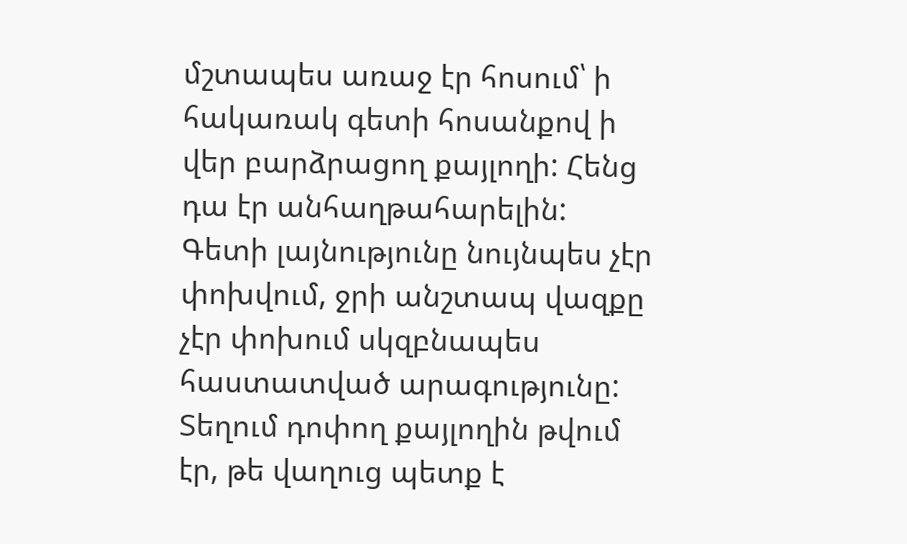մշտապես առաջ էր հոսում՝ ի հակառակ գետի հոսանքով ի վեր բարձրացող քայլողի: Հենց դա էր անհաղթահարելին:
Գետի լայնությունը նույնպես չէր փոխվում, ջրի անշտապ վազքը չէր փոխում սկզբնապես հաստատված արագությունը: Տեղում դոփող քայլողին թվում էր, թե վաղուց պետք է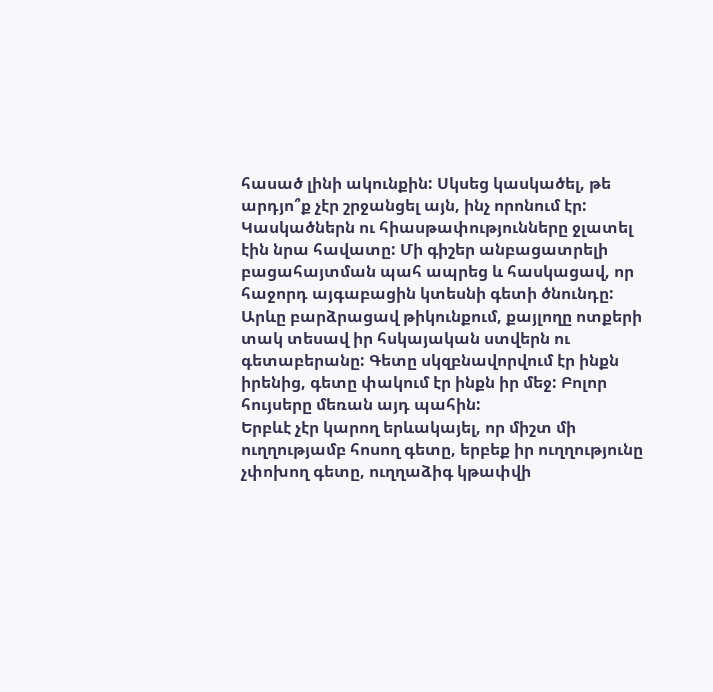հասած լինի ակունքին: Սկսեց կասկածել, թե արդյո՞ք չէր շրջանցել այն, ինչ որոնում էր: Կասկածներն ու հիասթափությունները ջլատել էին նրա հավատը: Մի գիշեր անբացատրելի բացահայտման պահ ապրեց և հասկացավ, որ հաջորդ այգաբացին կտեսնի գետի ծնունդը: Արևը բարձրացավ թիկունքում, քայլողը ոտքերի տակ տեսավ իր հսկայական ստվերն ու գետաբերանը: Գետը սկզբնավորվում էր ինքն իրենից, գետը փակում էր ինքն իր մեջ: Բոլոր հույսերը մեռան այդ պահին:
Երբևէ չէր կարող երևակայել, որ միշտ մի ուղղությամբ հոսող գետը, երբեք իր ուղղությունը չփոխող գետը, ուղղաձիգ կթափվի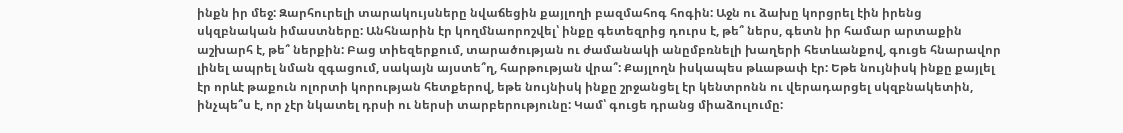ինքն իր մեջ: Զարհուրելի տարակույսները նվաճեցին քայլողի բազմահոգ հոգին: Աջն ու ձախը կորցրել էին իրենց սկզբնական իմաստները: Անհնարին էր կողմնաորոշվել՝ ինքը գետեզրից դուրս է, թե՞ ներս, գետն իր համար արտաքին աշխարհ է, թե՞ ներքին: Բաց տիեզերքում, տարածության ու ժամանակի անըմբռնելի խաղերի հետևանքով, գուցե հնարավոր լինել ապրել նման զգացում, սակայն այստե՞ղ, հարթության վրա՞: Քայլողն իսկապես թևաթափ էր: Եթե նույնիսկ ինքը քայլել էր որևէ թաքուն ոլորտի կորության հետքերով, եթե նույնիսկ ինքը շրջանցել էր կենտրոնն ու վերադարցել սկզբնակետին, ինչպե՞ս է, որ չէր նկատել դրսի ու ներսի տարբերությունը: Կամ՝ գուցե դրանց միաձուլումը: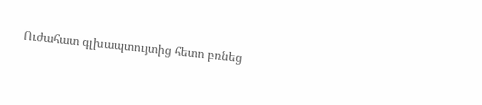Ուժահատ գլխապտույտից հետո բռնեց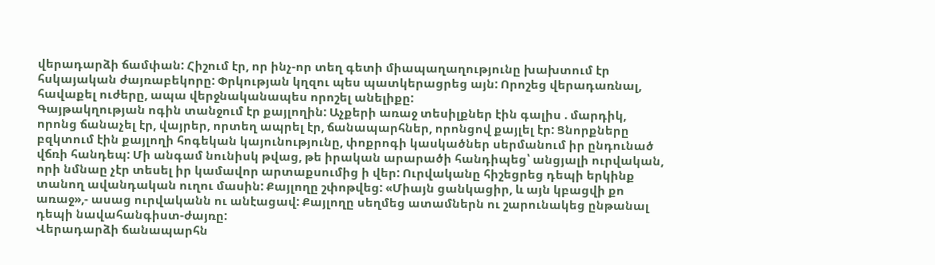վերադարձի ճամփան: Հիշում էր, որ ինչ-որ տեղ գետի միապաղաղությունը խախտում էր հսկայական ժայռաբեկորը: Փրկության կղզու պես պատկերացրեց այն: Որոշեց վերադառնալ, հավաքել ուժերը, ապա վերջնականապես որոշել անելիքը:
Գայթակղության ոգին տանջում էր քայլողին: Աչքերի առաջ տեսիլքներ էին գալիս . մարդիկ, որոնց ճանաչել էր, վայրեր, որտեղ ապրել էր, ճանապարհներ, որոնցով քայլել էր: Ցնորքները բզկտում էին քայլողի հոգեկան կայունությունը, փոքրոգի կասկածներ սերմանում իր ընդունած վճռի հանդեպ: Մի անգամ նունիսկ թվաց, թե իրական արարածի հանդիպեց՝ անցյալի ուրվական, որի նմնաը չէր տեսել իր կամավոր արտաքսումից ի վեր: Ուրվականը հիշեցրեց դեպի երկինք տանող ավանդական ուղու մասին: Քայլողը շփոթվեց: «Միայն ցանկացիր, և այն կբացվի քո առաջ»,- ասաց ուրվականն ու անէացավ: Քայլողը սեղմեց ատամներն ու շարունակեց ընթանալ դեպի նավահանգիստ-ժայռը:
Վերադարձի ճանապարհն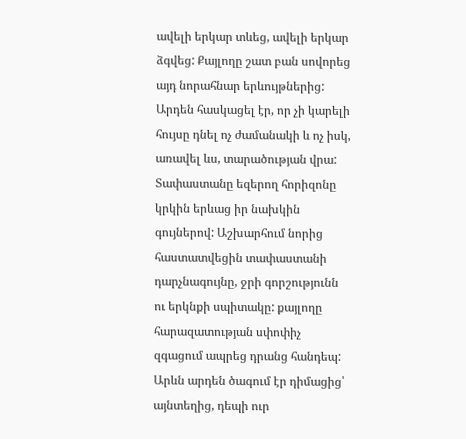ավելի երկար տևեց, ավելի երկար ձգվեց: Քայլողը շատ բան սովորեց այդ նորահնար երևույթներից: Արդեն հասկացել էր, որ չի կարելի հույսը դնել ոչ ժամանակի և ոչ իսկ, առավել ևս, տարածության վրա: Տափաստանը եզերող հորիզոնը կրկին երևաց իր նախկին գույներով: Աշխարհում նորից հաստատվեցին տափաստանի դարչնագույնը, ջրի գորշությունն ու երկնքի սպիտակը: քայլողը հարազատության սփոփիչ զգացում ապրեց դրանց հանդեպ: Արևն արդեն ծագում էր դիմացից՝ այնտեղից, դեպի ուր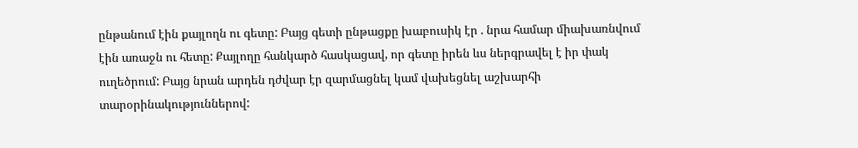ընթանում էին քայլողն ու գետը: Բայց գետի ընթացքը խաբուսիկ էր . նրա համար միախառնվում էին առաջն ու հետը: Քայլողը հանկարծ հասկացավ, որ գետը իրեն ևս ներգրավել է իր փակ ուղեծրում: Բայց նրան արդեն դժվար էր զարմացնել կամ վախեցնել աշխարհի տարօրինակություններով: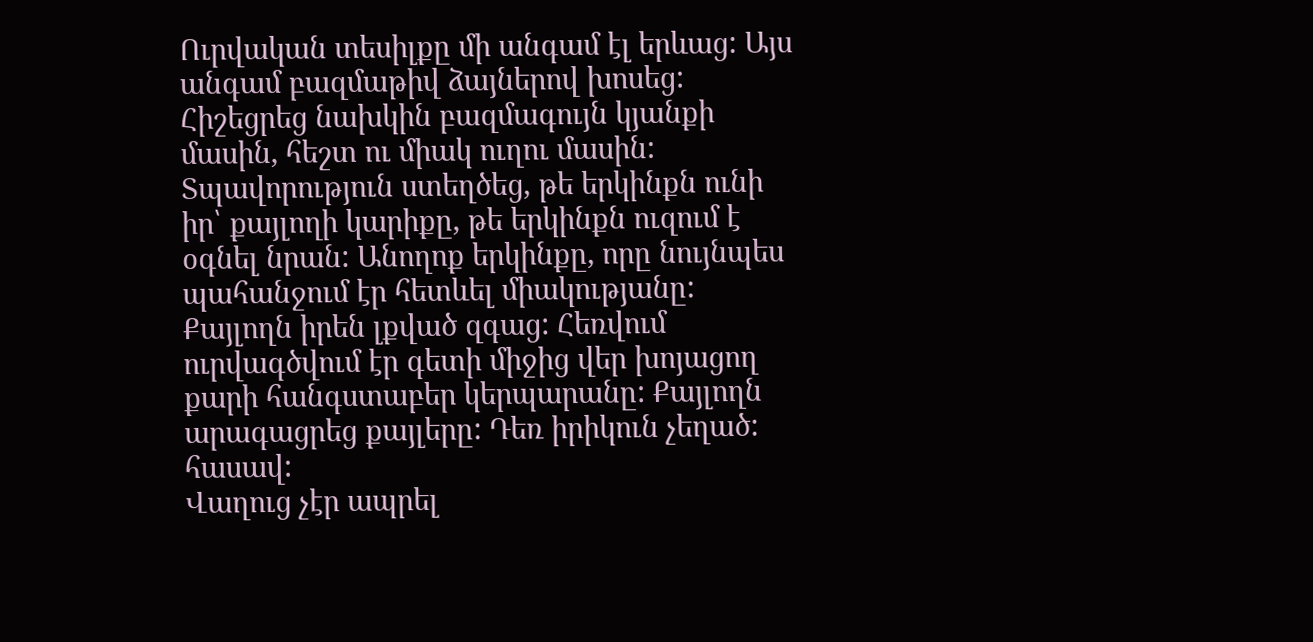Ուրվական տեսիլքը մի անգամ էլ երևաց: Այս անգամ բազմաթիվ ձայներով խոսեց: Հիշեցրեց նախկին բազմագույն կյանքի մասին, հեշտ ու միակ ուղու մասին: Տպավորություն ստեղծեց, թե երկինքն ունի իր՝ քայլողի կարիքը, թե երկինքն ուզում է օգնել նրան: Անողոք երկինքը, որը նույնպես պահանջում էր հետևել միակությանը: Քայլողն իրեն լքված զգաց: Հեռվում ուրվագծվում էր գետի միջից վեր խոյացող քարի հանգստաբեր կերպարանը: Քայլողն արագացրեց քայլերը: Դեռ իրիկուն չեղած: հասավ:
Վաղուց չէր ապրել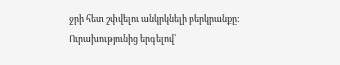ջրի հետ շփվելու անկրկնելի բերկրանքը: Ուրախությունից երգելով՝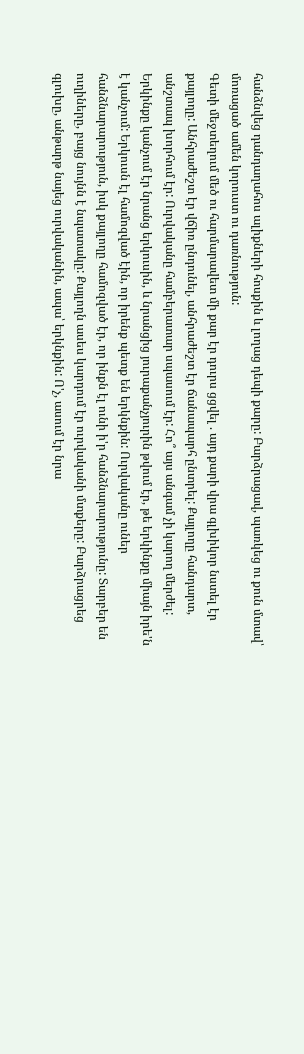հանձնվեց դանդաղահոս ալիքների հոսքին և լողաց դեպի քարը: Բարձրացավ, պառկեց ու քուն մտավ՝ մոռացած ամեն կորուստ ու դառնություն:
Գետի մեջտեղում մեծ ու հարմարավետ մի քար էր դուրս ցցվել . այդ քարի վրա գլխիկոր նստել էր քայլողը: Անհրաժեշտ էր վճիռ ընդունել, անհրաժեշտ էր ճանապարհ ընտրել: Քայլողը հանդարտ, անշտապ խորհում էր: Ուրվականը համբերատար սպասում էր: Հո՞ այս անգամ չի կարող մերժել: Երկինքը կանչում էր նրանց երկուսին, և նրանցից յուրաքանչյուրին թվում էր, թե երկինքը միայն իրե'ն է կանչում: Երկուսն էլ համոզված էին, որ իրենք պետք են երկնքին: Ուրվականը ուներ հանձնարարություն, իսկ քայլողը համոզված էր, որ ինքն էլ ունի ի'ր հանձնարարությունը: Տարբեր են ուղիները, բայց նույնն է նպատակը: Քայլողն ասես կարդում էր ուրվականի մտքերը: Բարձրացրեց գլուխը, անթարթ նայեց ուրվականին, ապա՝ երկնքին: Ո'չ, ասում էր նրա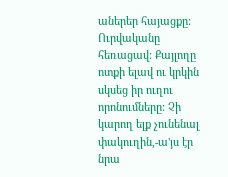աներեր հայացքը: Ուրվականը հեռացավ: Քայլողը ոտքի ելավ ու կրկին սկսեց իր ուղու որոնումները: Չի կարող ելք չունենալ փակուղին,-ա'յս էր նրա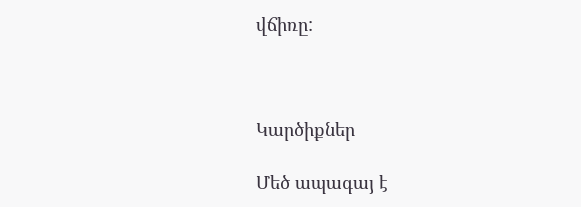վճիռը:



Կարծիքներ

Մեծ ապագայ է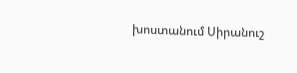խոստանում Սիրանուշ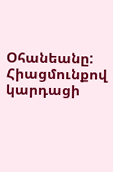Օհանեանը: Հիացմունքով կարդացի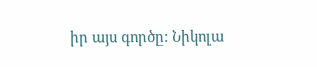իր այս գործը: Նիկոլա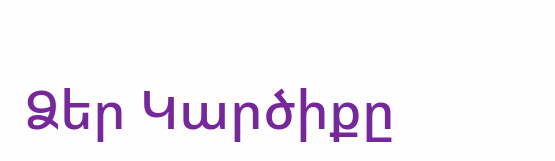Ձեր Կարծիքը